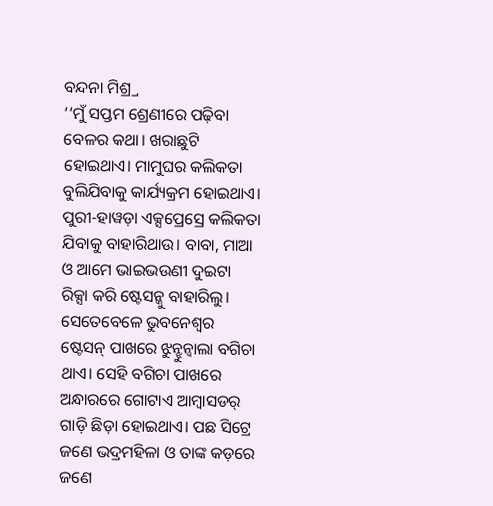ବନ୍ଦନା ମିଶ୍ର୍ର
‘‘ମୁଁ ସପ୍ତମ ଶ୍ରେଣୀରେ ପଢ଼ିବା ବେଳର କଥା। ଖରାଛୁଟି ହୋଇଥାଏ। ମାମୁଘର କଲିକତା ବୁଲିଯିବାକୁ କାର୍ଯ୍ୟକ୍ରମ ହୋଇଥାଏ। ପୁରୀ-ହାୱଡ଼ା ଏକ୍ସପ୍ରେସ୍ରେ କଲିକତା ଯିବାକୁ ବାହାରିଥାଉ। ବାବା, ମାଆ ଓ ଆମେ ଭାଇଭଉଣୀ ଦୁଇଟା ରିକ୍ସା କରି ଷ୍ଟେସନ୍କୁ ବାହାରିଲୁ। ସେତେବେଳେ ଭୁବନେଶ୍ବର ଷ୍ଟେସନ୍ ପାଖରେ ଝୁନ୍ଝୁନ୍ୱାଲା ବଗିଚା ଥାଏ। ସେହି ବଗିଚା ପାଖରେ ଅନ୍ଧାରରେ ଗୋଟାଏ ଆମ୍ବାସଡର୍ ଗାଡ଼ି ଛିଡ଼ା ହୋଇଥାଏ। ପଛ ସିଟ୍ରେ ଜଣେ ଭଦ୍ରମହିଳା ଓ ତାଙ୍କ କଡ଼ରେ ଜଣେ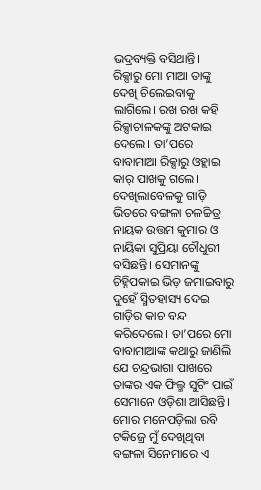ଭଦ୍ରବ୍ୟକ୍ତି ବସିଥାନ୍ତି।
ରିକ୍ସାରୁ ମୋ ମାଆ ତାଙ୍କୁ ଦେଖି ଚିଲେଇବାକୁ ଲାଗିଲେ। ରଖ ରଖ କହି ରିକ୍ସାଚାଳକଙ୍କୁ ଅଟକାଇ ଦେଲେ। ତା’ପରେ ବାବାମାଆ ରିକ୍ସାରୁ ଓହ୍ଲାଇ କାର୍ ପାଖକୁ ଗଲେ। ଦେଖିଲାବେଳକୁ ଗାଡ଼ି ଭିତରେ ବଙ୍ଗଳା ଚଳଚ୍ଚିତ୍ର ନାୟକ ଉତ୍ତମ କୁମାର ଓ ନାୟିକା ସୁପ୍ରିୟା ଚୌଧୁରୀ ବସିଛନ୍ତି। ସେମାନଙ୍କୁ ଚିହ୍ନିପକାଇ ଭିଡ଼ ଜମାଇବାରୁ ଦୁହେଁ ସ୍ମିତହାସ୍ୟ ଦେଇ ଗାଡ଼ିର କାଚ ବନ୍ଦ କରିଦେଲେ। ତା’ପରେ ମୋ ବାବାମାଆଙ୍କ କଥାରୁ ଜାଣିଲି ଯେ ଚନ୍ଦ୍ରଭାଗା ପାଖରେ ତାଙ୍କର ଏକ ଫିଲ୍ମ ସୁଟିଂ ପାଇଁ ସେମାନେ ଓଡ଼ିଶା ଆସିଛନ୍ତି।
ମୋର ମନେପଡ଼ିଲା ରବି ଟକିଜ୍ରେ ମୁଁ ଦେଖିଥିବା ବଙ୍ଗଳା ସିନେମାରେ ଏ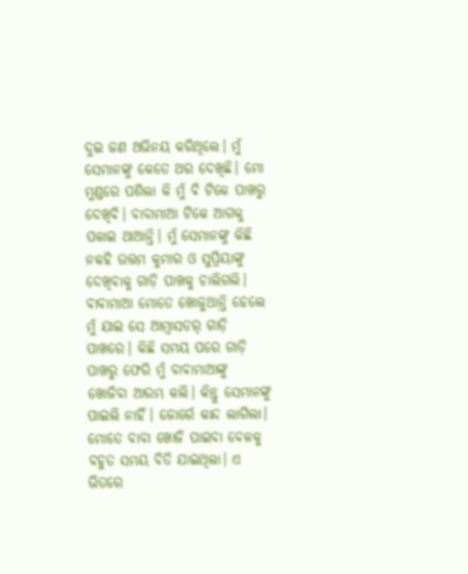ଦୁଇ ଜଣ ଅଭିନୟ କରିଥିଲେ। ମୁଁ ସେମାନଙ୍କୁ କେତେ ଥର ଦେଖିଛି। ମୋ ମୁଣ୍ଡରେ ପଶିଲା କି ମୁଁ ବି ଟିକେ ପାଖରୁ ଦେଖିବି। ବାବାମାଆ ଟିକେ ଆଗକୁ ପଳାଇ ଥାଆନ୍ତି। ମୁଁ ସେମାନଙ୍କୁ କିଛି ନକହି ଉତ୍ତମ କୁମାର ଓ ସୁପ୍ରିୟାଙ୍କୁ ଦେଖିବାକୁ ଗାଡ଼ି ପାଖକୁ ଚାଲିଗଲି। ବାବାମାଆ ମୋତେ ଖୋଜୁଥାନ୍ତି ହେଲେ ମୁଁ ଯାଇ ସେ ଆମ୍ବାସଡର୍ ଗାଡ଼ି ପାଖରେ। କିଛି ସମୟ ପରେ ଗାଡ଼ି ପାଖରୁ ଫେରି ମୁଁ ବାବାମାଆଙ୍କୁ ଖୋଜିବା ଆରମ୍ଭ କଲି। କିନ୍ତୁ ସେମାନଙ୍କୁ ପାଇଲି ନାହିଁ। ଜୋର୍ରେ କାନ୍ଦ ଲାଗିଲା। ମୋତେ ବାବା ଖୋଜି ପାଇବା ବେଳକୁ ବହୁତ ସମୟ ବିତି ଯାଇଥିଲା। ଏ ଭିତରେ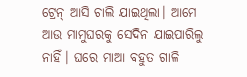ଟ୍ରେନ୍ ଆସି ଚାଲି ଯାଇଥିଲା। ଆମେ ଆଉ ମାମୁଘରକୁ ସେଦିନ ଯାଇପାରିଲୁ ନାହିଁ। ଘରେ ମାଆ ବହୁତ ଗାଳି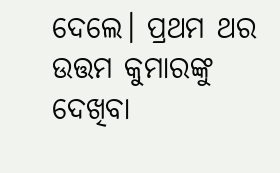ଦେଲେ। ପ୍ରଥମ ଥର ଉତ୍ତମ କୁମାରଙ୍କୁ ଦେଖିବା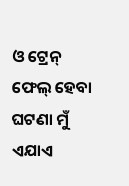ଓ ଟ୍ରେନ୍ ଫେଲ୍ ହେବା ଘଟଣା ମୁଁ ଏଯାଏ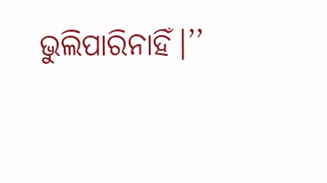ଭୁଲିପାରିନାହିଁ।’’